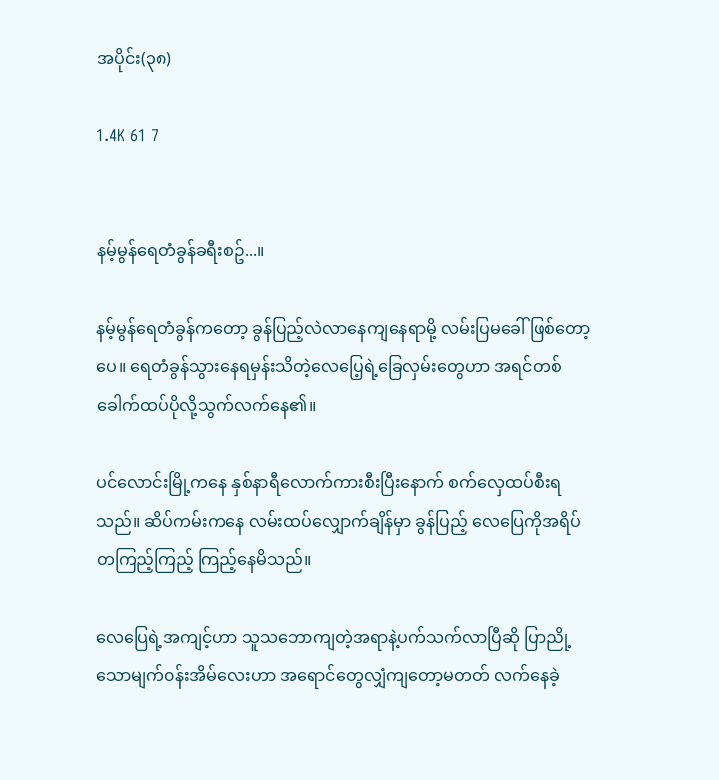အပိုင်း(၃၈)

1.4K 61 7


နမ့်မွန်ရေတံခွန်ခရီးစဥ်...။

နမ့်မွန်ရေတံခွန်ကတော့ ခွန်ပြည့်လဲလာနေကျနေရာမို့ လမ်းပြမခေါ်ဖြစ်တော့ပေ။ ရေတံခွန်သွားနေရမှန်းသိတဲ့လေပြေ့ရဲ့ခြေလှမ်းတွေဟာ အရင်တစ်ခေါက်ထပ်ပိုလို့သွက်လက်နေ၏။

ပင်လောင်းမြို့ကနေ နှစ်နာရီလောက်ကားစီးပြီးနောက် စက်လှေထပ်စီးရသည်။ ဆိပ်ကမ်းကနေ လမ်းထပ်လျှောက်ချိန်မှာ ခွန်ပြည့် လေပြေကိုအရိပ်တကြည့်ကြည့် ကြည့်နေမိသည်။

လေပြေရဲ့အကျင့်ဟာ သူသဘောကျတဲ့အရာနဲ့ပက်သက်လာပြီဆို ပြာညို့သောမျက်၀န်းအိမ်လေးဟာ အရောင်တွေလျှံကျတော့မတတ် လက်နေခဲ့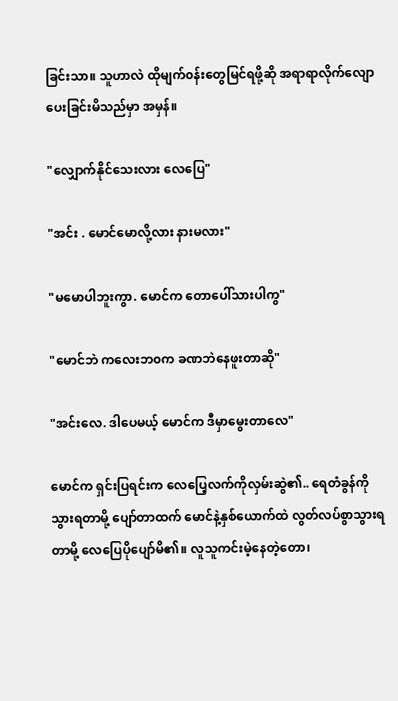ခြင်းသာ။ သူဟာလဲ ထိုမျက်၀န်းတွေမြင်ရဖို့ဆို အရာရာလိုက်လျောပေးခြင်းမိသည်မှာ အမှန်။

"လျှောက်နိုင်သေးလား လေပြေ"

"အင်း . မောင်မောလို့လား နားမလား"

"မမောပါဘူးကွာ. မောင်က တောပေါ်သားပါကွ"

"မောင်ဘဲ ကလေးဘ၀က ခဏဘဲနေဖူးတာဆို"

"အင်းလေ. ဒါပေမယ့် မောင်က ဒီမှာမွေးတာလေ"

မောင်က ရှင်းပြရင်းက လေပြေ့လက်ကိုလှမ်းဆွဲ၏.. ရေတံခွန်ကိုသွားရတာမို့ ပျော်တာထက် မောင်နဲ့နှစ်ယောက်ထဲ လွတ်လပ်စွာသွားရတာမို့ လေပြေပိုပျော်မိ၏။ လူသူကင်းမဲ့နေတဲ့တော၊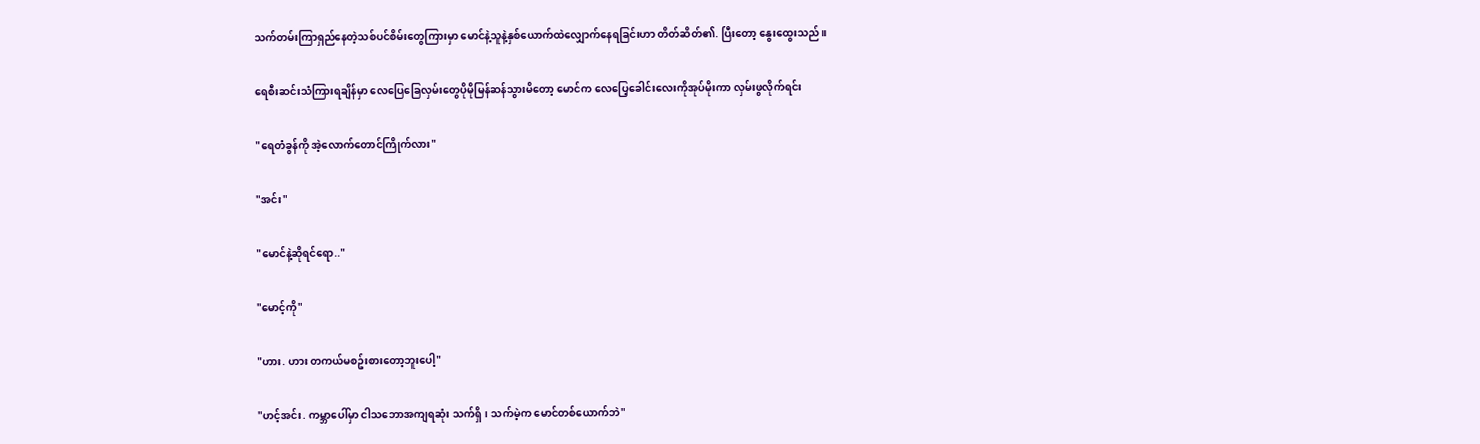သက်တမ်းကြာရှည်နေတဲ့သစ်ပင်စိမ်းတွေကြားမှာ မောင်နဲ့သူနဲ့နှစ်ယောက်ထဲလျှောက်နေရခြင်းဟာ တိတ်ဆိတ်၏. ပြီးတော့ နွေးထွေးသည်။

ရေစီးဆင်းသံကြားရချိန်မှာ လေပြေခြေလှမ်းတွေပိုမိုမြန်ဆန်သွားမိတော့ မောင်က လေပြေ့ခေါင်းလေးကိုအုပ်မိုးကာ လှမ်းဖွလိုက်ရင်း

"ရေတံခွန်ကို အဲ့လောက်တောင်ကြိုက်လား"

"အင်း"

"မောင်နဲ့ဆိုရင်ရော.."

"မောင့်ကို"

"ဟား. ဟား တကယ်မစဥ်းစားတော့ဘူးပေါ့"

"ဟင့်အင်း. ကမ္ဘာပေါ်မှာ ငါသဘောအကျရဆုံး သက်ရှိ၊ သက်မဲ့က မောင်တစ်ယောက်ဘဲ"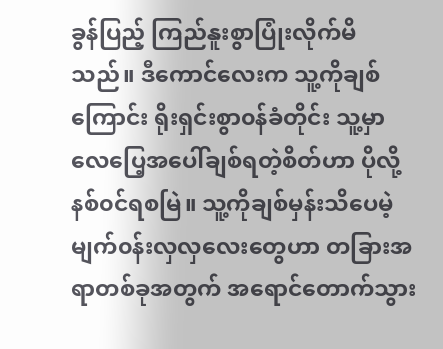ခွန်ပြည့် ကြည်နူးစွာပြုံးလိုက်မိသည်။ ဒီကောင်လေးက သူ့ကိုချစ်ကြောင်း ရိုးရှင်းစွာ၀န်ခံတိုင်း သူ့မှာ လေပြေ့အပေါ်ချစ်ရတဲ့စိတ်ဟာ ပိုလို့နစ်၀င်ရစမြဲ။ သူ့ကိုချစ်မှန်းသိပေမဲ့ မျက်၀န်းလှလှလေးတွေဟာ တခြားအရာတစ်ခုအတွက် အရောင်တောက်သွား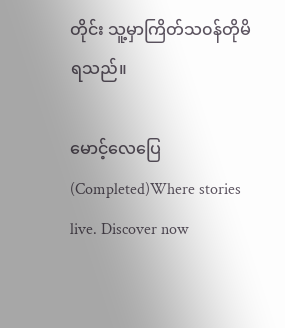တိုင်း သူ့မှာကြိတ်သ၀န်တိုမိရသည်။

မောင့်လေပြေ (Completed)Where stories live. Discover now